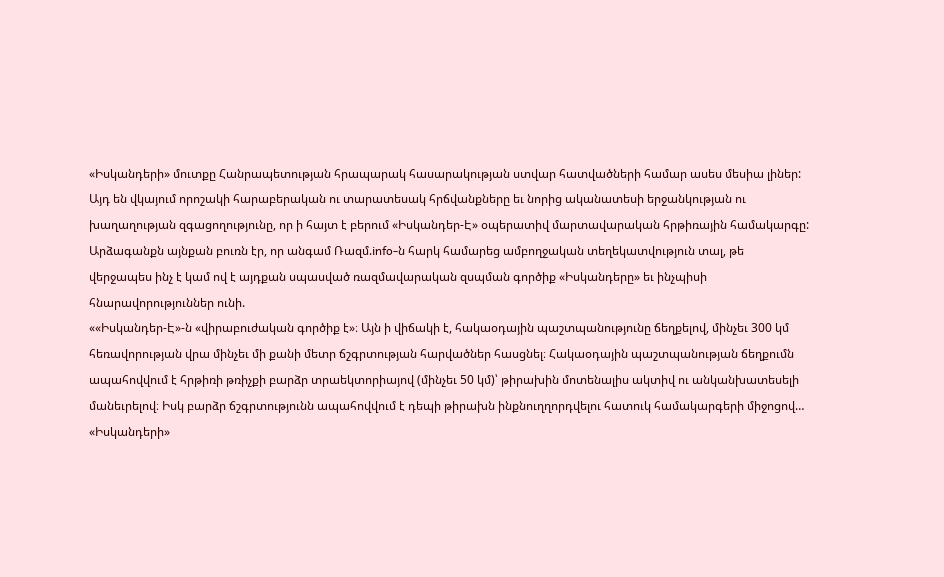«Իսկանդերի» մուտքը Հանրապետության հրապարակ հասարակության ստվար հատվածների համար ասես մեսիա լիներ: Այդ են վկայում որոշակի հարաբերական ու տարատեսակ հրճվանքները եւ նորից ականատեսի երջանկության ու խաղաղության զգացողությունը, որ ի հայտ է բերում «Իսկանդեր-Է» օպերատիվ մարտավարական հրթիռային համակարգը: Արձագանքն այնքան բուռն էր, որ անգամ Ռազմ.info-ն հարկ համարեց ամբողջական տեղեկատվություն տալ, թե վերջապես ինչ է կամ ով է այդքան սպասված ռազմավարական զսպման գործիք «Իսկանդերը» եւ ինչպիսի հնարավորություններ ունի.
««Իսկանդեր-Է»-ն «վիրաբուժական գործիք է»։ Այն ի վիճակի է, հակաօդային պաշտպանությունը ճեղքելով, մինչեւ 300 կմ հեռավորության վրա մինչեւ մի քանի մետր ճշգրտության հարվածներ հասցնել։ Հակաօդային պաշտպանության ճեղքումն ապահովվում է հրթիռի թռիչքի բարձր տրաեկտորիայով (մինչեւ 50 կմ)՝ թիրախին մոտենալիս ակտիվ ու անկանխատեսելի մանեւրելով։ Իսկ բարձր ճշգրտությունն ապահովվում է դեպի թիրախն ինքնուղղորդվելու հատուկ համակարգերի միջոցով… «Իսկանդերի»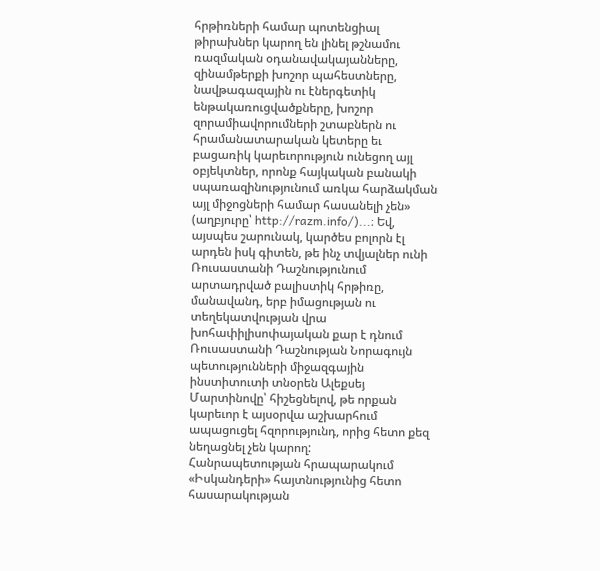հրթիռների համար պոտենցիալ թիրախներ կարող են լինել թշնամու ռազմական օդանավակայանները, զինամթերքի խոշոր պահեստները, նավթագազային ու էներգետիկ ենթակառուցվածքները, խոշոր զորամիավորումների շտաբներն ու հրամանատարական կետերը եւ բացառիկ կարեւորություն ունեցող այլ օբյեկտներ, որոնք հայկական բանակի սպառազինությունում առկա հարձակման այլ միջոցների համար հասանելի չեն» (աղբյուրը՝ http://razm.info/)...։ Եվ, այսպես շարունակ, կարծես բոլորն էլ արդեն իսկ գիտեն, թե ինչ տվյալներ ունի Ռուսաստանի Դաշնությունում արտադրված բալիստիկ հրթիռը, մանավանդ, երբ իմացության ու տեղեկատվության վրա խոհափիլիսոփայական քար է դնում Ռուսաստանի Դաշնության Նորագույն պետությունների միջազգային ինստիտուտի տնօրեն Ալեքսեյ Մարտինովը՝ հիշեցնելով, թե որքան կարեւոր է այսօրվա աշխարհում ապացուցել հզորությունդ, որից հետո քեզ նեղացնել չեն կարող:
Հանրապետության հրապարակում «Իսկանդերի» հայտնությունից հետո հասարակության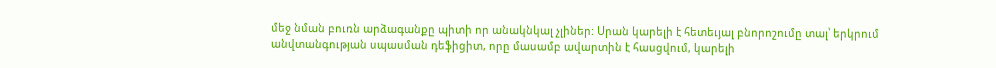մեջ նման բուռն արձագանքը պիտի որ անակնկալ չլիներ: Սրան կարելի է հետեւյալ բնորոշումը տալ՝ երկրում անվտանգության սպասման դեֆիցիտ, որը մասամբ ավարտին է հասցվում, կարելի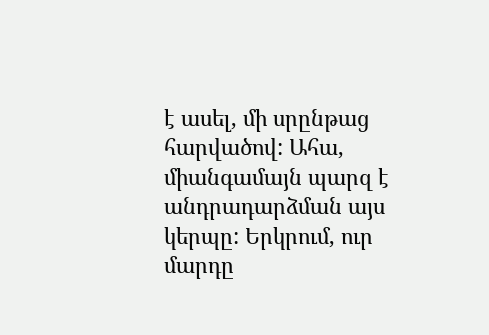է ասել, մի սրընթաց հարվածով: Ահա, միանգամայն պարզ է անդրադարձման այս կերպը: Երկրում, ուր մարդը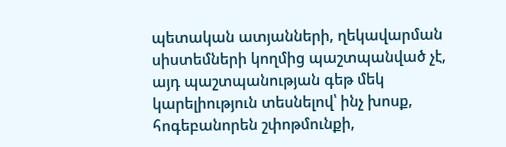պետական ատյանների, ղեկավարման սիստեմների կողմից պաշտպանված չէ, այդ պաշտպանության գեթ մեկ կարելիություն տեսնելով՝ ինչ խոսք, հոգեբանորեն շփոթմունքի,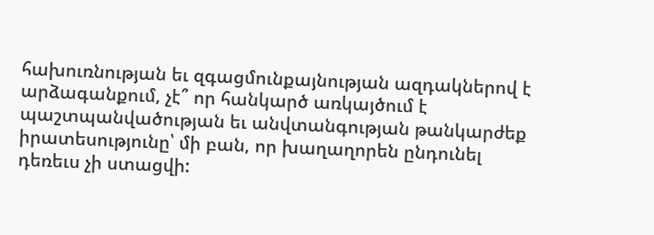հախուռնության եւ զգացմունքայնության ազդակներով է արձագանքում, չէ՞ որ հանկարծ առկայծում է պաշտպանվածության եւ անվտանգության թանկարժեք իրատեսությունը՝ մի բան, որ խաղաղորեն ընդունել դեռեւս չի ստացվի: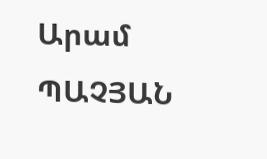Արամ ՊԱՉՅԱՆ